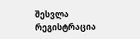შესვლა
რეგისტრაცია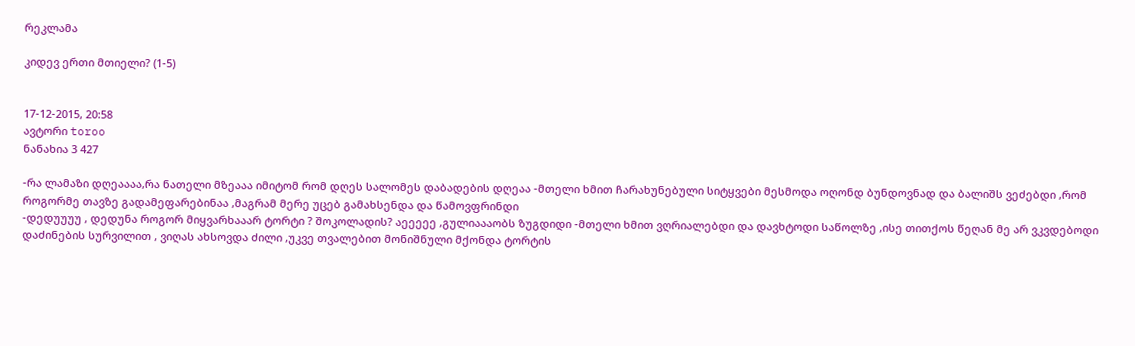რეკლამა

კიდევ ერთი მთიელი? (1-5)


17-12-2015, 20:58
ავტორი toroo
ნანახია 3 427

-რა ლამაზი დღეაააა,რა ნათელი მზეააა იმიტომ რომ დღეს სალომეს დაბადების დღეაა -მთელი ხმით ჩარახუნებული სიტყვები მესმოდა ოღონდ ბუნდოვნად და ბალიშს ვეძებდი ,რომ როგორმე თავზე გადამეფარებინაა ,მაგრამ მერე უცებ გამახსენდა და წამოვფრინდი
-დედუუუუ , დედუნა როგორ მიყვარხააარ ტორტი ? შოკოლადის? აეეეეე ,გულიაააობს ზუგდიდი -მთელი ხმით ვღრიალებდი და დავხტოდი საწოლზე ,ისე თითქოს წეღან მე არ ვკვდებოდი დაძინების სურვილით , ვიღას ახსოვდა ძილი ,უკვე თვალებით მონიშნული მქონდა ტორტის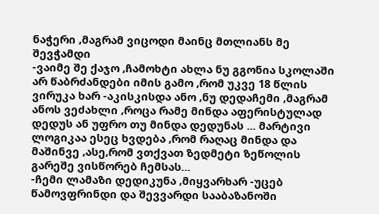ნაჭერი ,მაგრამ ვიცოდი მაინც მთლიანს მე შევჭამდი
-ვაიმე შე ქაჯო ,ჩამოხტი ახლა ნუ გგონია სკოლაში არ წაბრძანდები იმის გამო ,რომ უკვე 18 წლის ვირუკა ხარ -აკისკისდა ანო ,ნუ დედაჩემი ,მაგრამ ანოს ვეძახლი ,როცა რამე მინდა აფერისტულად დედუს ან უფრო თუ მინდა დედუნას ... მარტივი ლოგიკაა ესეც ხვდება ,რომ რაღაც მინდა და მაშინვე ,ასე,რომ ვთქვათ ზედმეტი ზეწოლის გარეშე ვისწორებ ჩემსას...
-ჩემი ლამაზი დედიკუნა ,მიყვარხარ -უცებ წამოვფრინდი და შევვარდი სააბაზანოში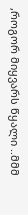,როგორ მიყვარს წყალი ..მმმ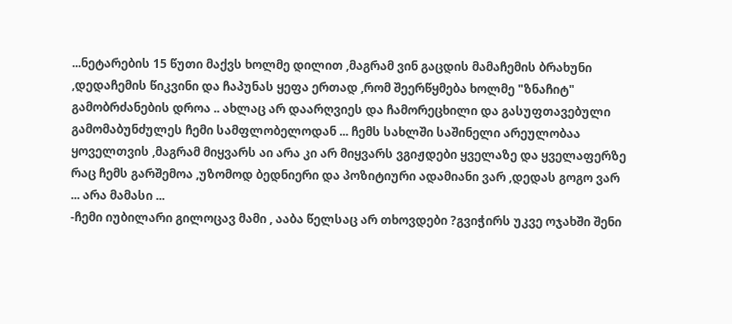...ნეტარების 15 წუთი მაქვს ხოლმე დილით ,მაგრამ ვინ გაცდის მამაჩემის ბრახუნი ,დედაჩემის წიკვინი და ჩაპუნას ყეფა ერთად ,რომ შეერწყმება ხოლმე "ზნაჩიტ" გამობრძანების დროა .. ახლაც არ დაარღვიეს და ჩამორეცხილი და გასუფთავებული გამომაბუნძულეს ჩემი სამფლობელოდან ... ჩემს სახლში საშინელი არეულობაა ყოველთვის ,მაგრამ მიყვარს აი არა კი არ მიყვარს ვგიჟდები ყველაზე და ყველაფერზე რაც ჩემს გარშემოა ,უზომოდ ბედნიერი და პოზიტიური ადამიანი ვარ ,დედას გოგო ვარ ... არა მამასი ...
-ჩემი იუბილარი გილოცავ მამი , ააბა წელსაც არ თხოვდები ?გვიჭირს უკვე ოჯახში შენი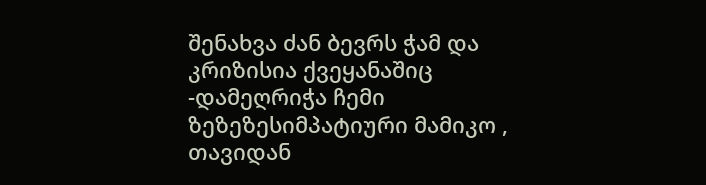შენახვა ძან ბევრს ჭამ და კრიზისია ქვეყანაშიც -დამეღრიჭა ჩემი ზეზეზესიმპატიური მამიკო , თავიდან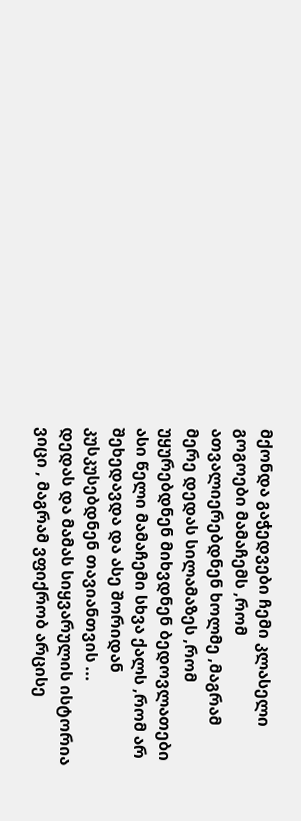მქონდა გაჭედვები ჩემი კლასელი გოგოები მამაჩემს ,რომ ათვალიერებდნენ ხოლმე ,მაგრამ მერე დედას სილამაზეს ,რომ უყურებდნენ მიხვდნენ ბედოვლათები ასი წელი მამაჩემი სხვა ქალს ,რომ არ შეხედავდა და ასე შორიდან კუსკუსებდნენ თავიანთვის ...
დედას და მამას სიყვარულის ისტორია ვიცი , მაგრამ ვფიქრობ არცისე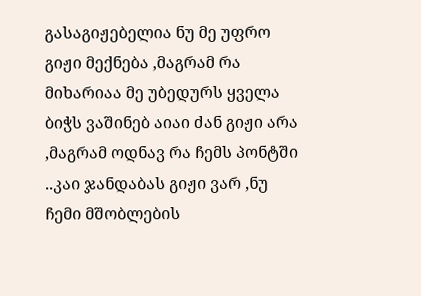გასაგიჟებელია ნუ მე უფრო გიჟი მექნება ,მაგრამ რა მიხარიაა მე უბედურს ყველა ბიჭს ვაშინებ აიაი ძან გიჟი არა ,მაგრამ ოდნავ რა ჩემს პონტში ..კაი ჯანდაბას გიჟი ვარ ,ნუ ჩემი მშობლების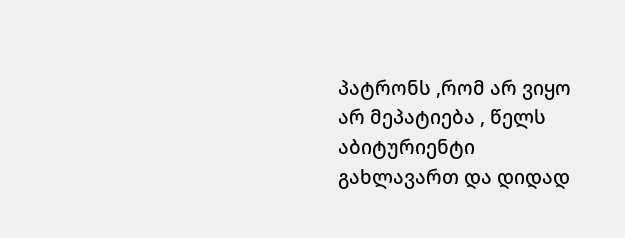პატრონს ,რომ არ ვიყო არ მეპატიება , წელს აბიტურიენტი გახლავართ და დიდად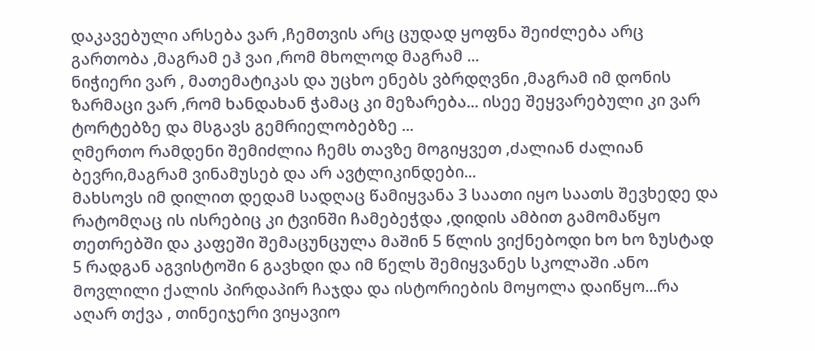დაკავებული არსება ვარ ,ჩემთვის არც ცუდად ყოფნა შეიძლება არც გართობა ,მაგრამ ეჰ ვაი ,რომ მხოლოდ მაგრამ ...
ნიჭიერი ვარ , მათემატიკას და უცხო ენებს ვბრდღვნი ,მაგრამ იმ დონის ზარმაცი ვარ ,რომ ხანდახან ჭამაც კი მეზარება... ისეე შეყვარებული კი ვარ ტორტებზე და მსგავს გემრიელობებზე ...
ღმერთო რამდენი შემიძლია ჩემს თავზე მოგიყვეთ ,ძალიან ძალიან ბევრი,მაგრამ ვინამუსებ და არ ავტლიკინდები...
მახსოვს იმ დილით დედამ სადღაც წამიყვანა 3 საათი იყო საათს შევხედე და რატომღაც ის ისრებიც კი ტვინში ჩამებეჭდა ,დიდის ამბით გამომაწყო თეთრებში და კაფეში შემაცუნცულა მაშინ 5 წლის ვიქნებოდი ხო ხო ზუსტად 5 რადგან აგვისტოში 6 გავხდი და იმ წელს შემიყვანეს სკოლაში .ანო მოვლილი ქალის პირდაპირ ჩაჯდა და ისტორიების მოყოლა დაიწყო...რა აღარ თქვა , თინეიჯერი ვიყავიო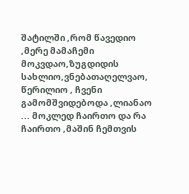შატილში ,რომ წავედიო ,მერე მამაჩემი მოკვდაო,ზუგდიდის სახლიო,ვნებათაღელვაო, წერილიო , ჩვენი გამომშვიდებოდა ,ლიანაო ... მოკლედ ჩაირთო და რა ჩაირთო ,მაშინ ჩემთვის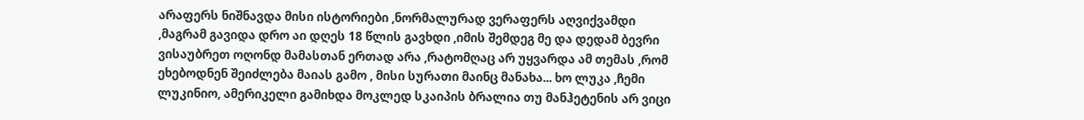არაფერს ნიშნავდა მისი ისტორიები ,ნორმალურად ვერაფერს აღვიქვამდი ,მაგრამ გავიდა დრო აი დღეს 18 წლის გავხდი ,იმის შემდეგ მე და დედამ ბევრი ვისაუბრეთ ოღონდ მამასთან ერთად არა ,რატომღაც არ უყვარდა ამ თემას ,რომ ეხებოდნენ შეიძლება მაიას გამო , მისი სურათი მაინც მანახა... ხო ლუკა ,ჩემი ლუკინიო, ამერიკელი გამიხდა მოკლედ სკაიპის ბრალია თუ მანჰეტენის არ ვიცი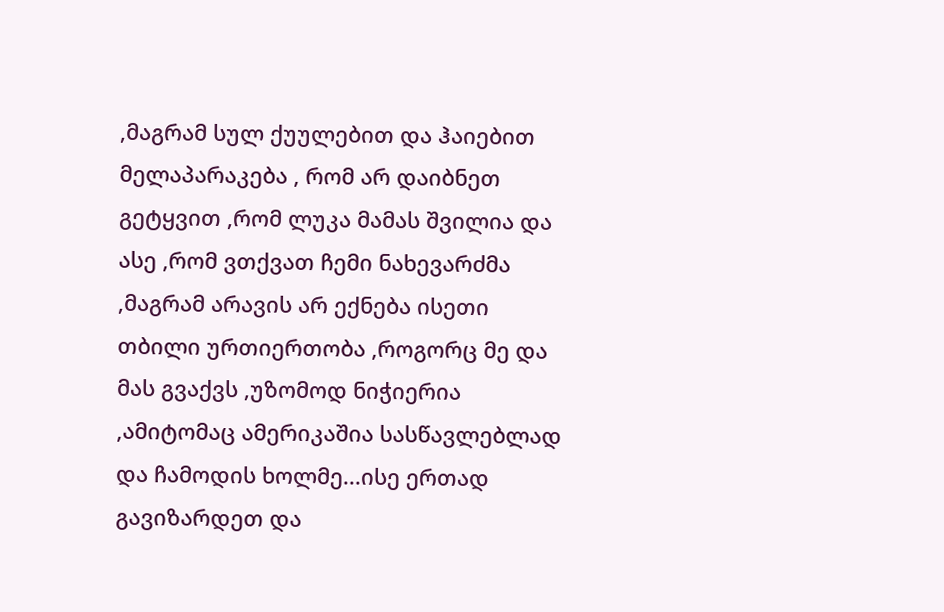,მაგრამ სულ ქუულებით და ჰაიებით მელაპარაკება , რომ არ დაიბნეთ გეტყვით ,რომ ლუკა მამას შვილია და ასე ,რომ ვთქვათ ჩემი ნახევარძმა ,მაგრამ არავის არ ექნება ისეთი თბილი ურთიერთობა ,როგორც მე და მას გვაქვს ,უზომოდ ნიჭიერია ,ამიტომაც ამერიკაშია სასწავლებლად და ჩამოდის ხოლმე...ისე ერთად გავიზარდეთ და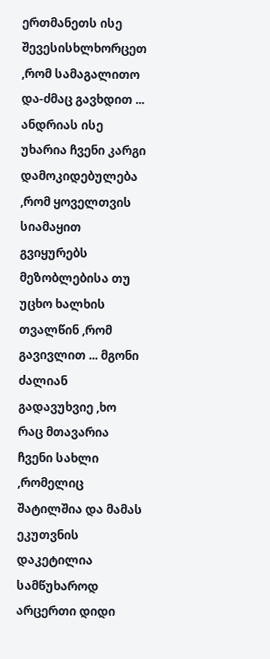ერთმანეთს ისე შევესისხლხორცეთ ,რომ სამაგალითო და-ძმაც გავხდით ... ანდრიას ისე უხარია ჩვენი კარგი დამოკიდებულება ,რომ ყოველთვის სიამაყით გვიყურებს მეზობლებისა თუ უცხო ხალხის თვალწინ ,რომ გავივლით ... მგონი ძალიან გადავუხვიე ,ხო რაც მთავარია ჩვენი სახლი ,რომელიც შატილშია და მამას ეკუთვნის დაკეტილია სამწუხაროდ არცერთი დიდი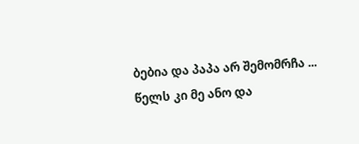ბებია და პაპა არ შემომრჩა ... წელს კი მე ანო და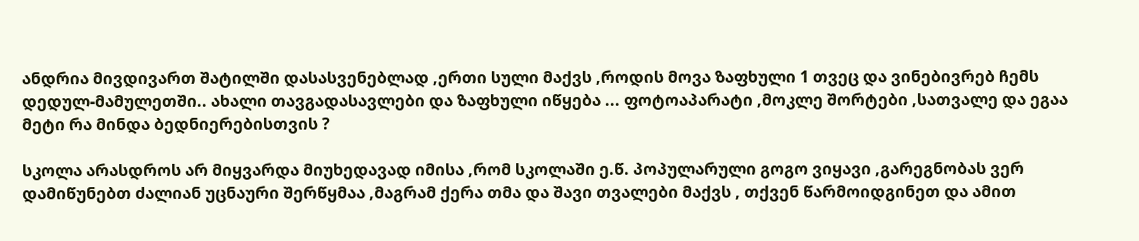ანდრია მივდივართ შატილში დასასვენებლად ,ერთი სული მაქვს ,როდის მოვა ზაფხული 1 თვეც და ვინებივრებ ჩემს დედულ-მამულეთში.. ახალი თავგადასავლები და ზაფხული იწყება ... ფოტოაპარატი ,მოკლე შორტები ,სათვალე და ეგაა მეტი რა მინდა ბედნიერებისთვის ?

სკოლა არასდროს არ მიყვარდა მიუხედავად იმისა ,რომ სკოლაში ე.წ. პოპულარული გოგო ვიყავი ,გარეგნობას ვერ დამიწუნებთ ძალიან უცნაური შერწყმაა ,მაგრამ ქერა თმა და შავი თვალები მაქვს , თქვენ წარმოიდგინეთ და ამით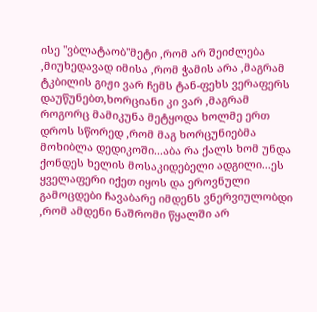ისე "ვბლატაობ"მეტი ,რომ არ შეიძლება ,მიუხედავად იმისა ,რომ ჭამის არა ,მაგრამ ტკბილის გიჟი ვარ ჩემს ტან-ფეხს ვერაფერს დაუწუნებთ,ხორციანი კი ვარ ,მაგრამ როგორც მამიკუნა მეტყოდა ხოლმე ერთ დროს სწორედ ,რომ მაგ ხორცუნიებმა მოხიბლა დედიკოში...აბა რა ქალს ხომ უნდა ქონდეს ხელის მოსაკიდებელი ადგილი...ეს ყველაფერი იქეთ იყოს და ეროვნული გამოცდები ჩავაბარე იმდენს ვნერვიულობდი ,რომ ამდენი ნაშრომი წყალში არ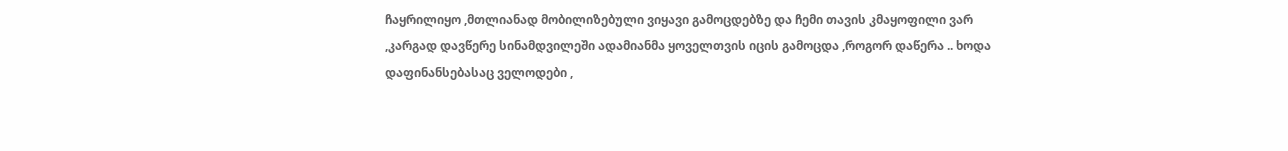ჩაყრილიყო ,მთლიანად მობილიზებული ვიყავი გამოცდებზე და ჩემი თავის კმაყოფილი ვარ ,კარგად დავწერე სინამდვილეში ადამიანმა ყოველთვის იცის გამოცდა ,როგორ დაწერა .. ხოდა დაფინანსებასაც ველოდები ,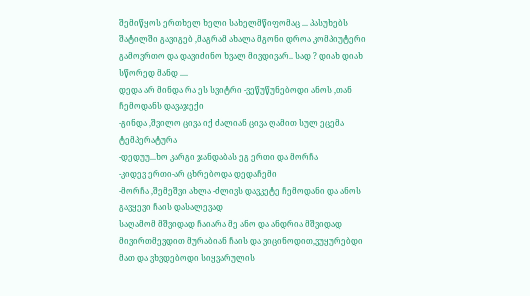შემიწყოს ერთხელ ხელი სახელმწიფომაც ... პასუხებს შატილში გავიგებ ,მაგრამ ახალა მგონი დროა კომპიუტერი გამოვრთო და დავიძინო ხვალ მივდივარ.. სად ? დიახ დიახ სწორედ მანდ ....
დედა არ მინდა რა ეს სვიტრი -ვეწუწუნებოდი ანოს ,თან ჩემოდანს დავაჯექი
-გინდა ,შვილო ცივა იქ ძალიან ცივა ღამით სულ ეცემა ტემპერატურა
-დედუუ...ხო კარგი ჯანდაბას ეგ ერთი და მორჩა
-კიდევ ერთი-არ ცხრებოდა დედაჩემი
-მორჩა ,შემეშვი ახლა -ძლივს დავკეტე ჩემოდანი და ანოს გავყევი ჩაის დასალევად
საღამომ მშვიდად ჩაიარა მე ანო და ანდრია მშვიდად მივირთმევდით მურაბიან ჩაის და ვიცინოდით,ვუყურებდი მათ და ვხვდებოდი სიყვარულის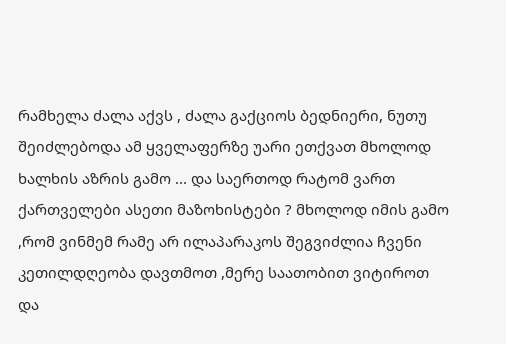რამხელა ძალა აქვს , ძალა გაქციოს ბედნიერი, ნუთუ შეიძლებოდა ამ ყველაფერზე უარი ეთქვათ მხოლოდ ხალხის აზრის გამო ... და საერთოდ რატომ ვართ ქართველები ასეთი მაზოხისტები ? მხოლოდ იმის გამო ,რომ ვინმემ რამე არ ილაპარაკოს შეგვიძლია ჩვენი კეთილდღეობა დავთმოთ ,მერე საათობით ვიტიროთ და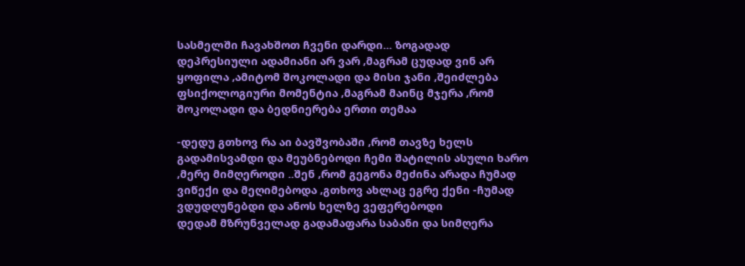სასმელში ჩავახშოთ ჩვენი დარდი... ზოგადად დეპრესიული ადამიანი არ ვარ ,მაგრამ ცუდად ვინ არ ყოფილა ,ამიტომ შოკოლადი და მისი ჯანი ,შეიძლება ფსიქოლოგიური მომენტია ,მაგრამ მაინც მჯერა ,რომ შოკოლადი და ბედნიერება ერთი თემაა

-დედუ გთხოვ რა აი ბავშვობაში ,რომ თავზე ხელს გადამისვამდი და მეუბნებოდი ჩემი შატილის ასული ხარო ,მერე მიმღეროდი ..შენ ,რომ გეგონა მეძინა არადა ჩუმად ვიწექი და მეღიმებოდა ,გთხოვ ახლაც ეგრე ქენი -ჩუმად ვდუდღუნებდი და ანოს ხელზე ვეფერებოდი
დედამ მზრუნველად გადამაფარა საბანი და სიმღერა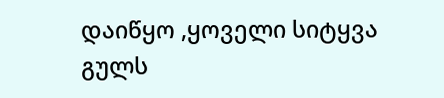დაიწყო ,ყოველი სიტყვა გულს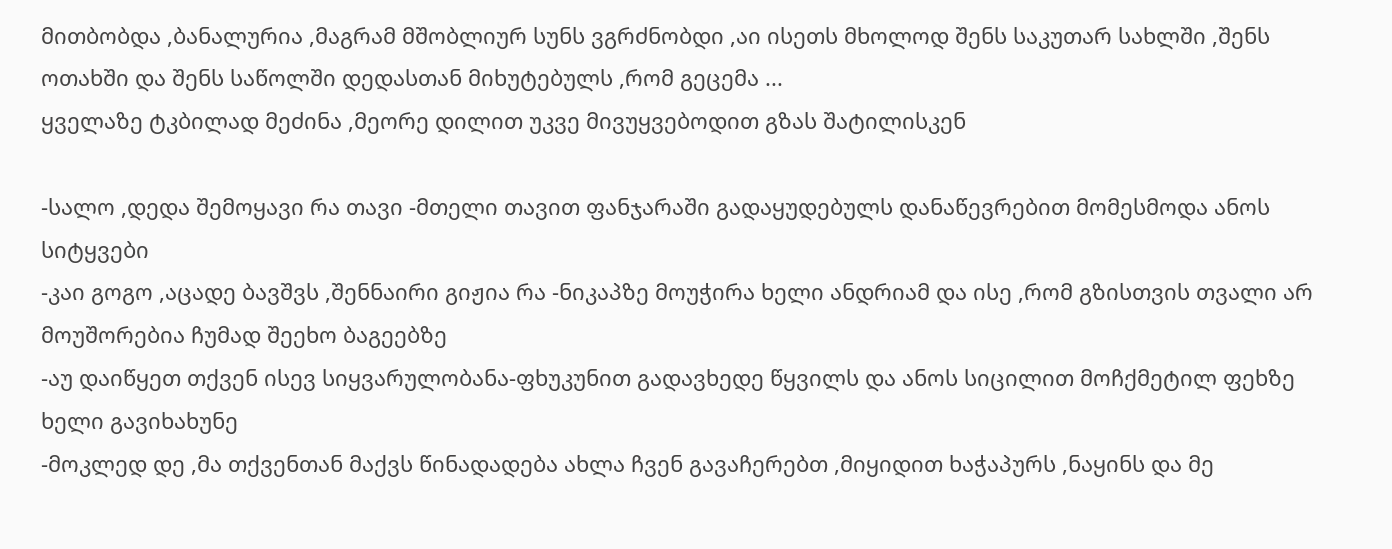მითბობდა ,ბანალურია ,მაგრამ მშობლიურ სუნს ვგრძნობდი ,აი ისეთს მხოლოდ შენს საკუთარ სახლში ,შენს ოთახში და შენს საწოლში დედასთან მიხუტებულს ,რომ გეცემა ...
ყველაზე ტკბილად მეძინა ,მეორე დილით უკვე მივუყვებოდით გზას შატილისკენ

-სალო ,დედა შემოყავი რა თავი -მთელი თავით ფანჯარაში გადაყუდებულს დანაწევრებით მომესმოდა ანოს სიტყვები
-კაი გოგო ,აცადე ბავშვს ,შენნაირი გიჟია რა -ნიკაპზე მოუჭირა ხელი ანდრიამ და ისე ,რომ გზისთვის თვალი არ მოუშორებია ჩუმად შეეხო ბაგეებზე
-აუ დაიწყეთ თქვენ ისევ სიყვარულობანა-ფხუკუნით გადავხედე წყვილს და ანოს სიცილით მოჩქმეტილ ფეხზე ხელი გავიხახუნე
-მოკლედ დე ,მა თქვენთან მაქვს წინადადება ახლა ჩვენ გავაჩერებთ ,მიყიდით ხაჭაპურს ,ნაყინს და მე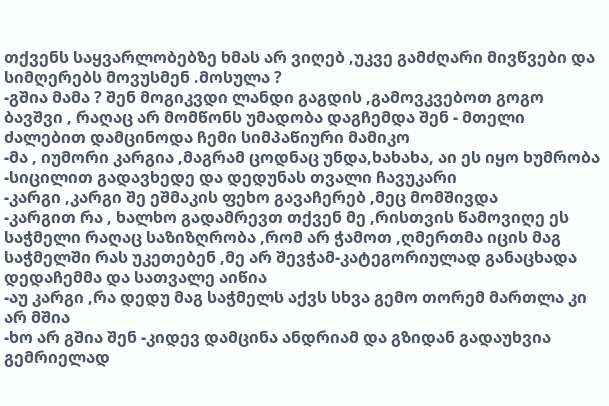თქვენს საყვარლობებზე ხმას არ ვიღებ ,უკვე გამძღარი მივწვები და სიმღერებს მოვუსმენ .მოსულა ?
-გშია მამა ? შენ მოგიკვდი ლანდი გაგდის ,გამოვკვებოთ გოგო ბავშვი , რაღაც არ მომწონს უმადობა დაგჩემდა შენ - მთელი ძალებით დამცინოდა ჩემი სიმპაწიური მამიკო
-მა , იუმორი კარგია ,მაგრამ ცოდნაც უნდა,ხახახა, აი ეს იყო ხუმრობა -სიცილით გადავხედე და დედუნას თვალი ჩავუკარი
-კარგი ,კარგი შე ეშმაკის ფეხო გავაჩერებ ,მეც მომშივდა
-კარგით რა , ხალხო გადამრევთ თქვენ მე ,რისთვის წამოვიღე ეს საჭმელი რაღაც საზიზღრობა ,რომ არ ჭამოთ ,ღმერთმა იცის მაგ საჭმელში რას უკეთებენ ,მე არ შევჭამ-კატეგორიულად განაცხადა დედაჩემმა და სათვალე აიწია
-აუ კარგი ,რა დედუ მაგ საჭმელს აქვს სხვა გემო თორემ მართლა კი არ მშია
-ხო არ გშია შენ -კიდევ დამცინა ანდრიამ და გზიდან გადაუხვია
გემრიელად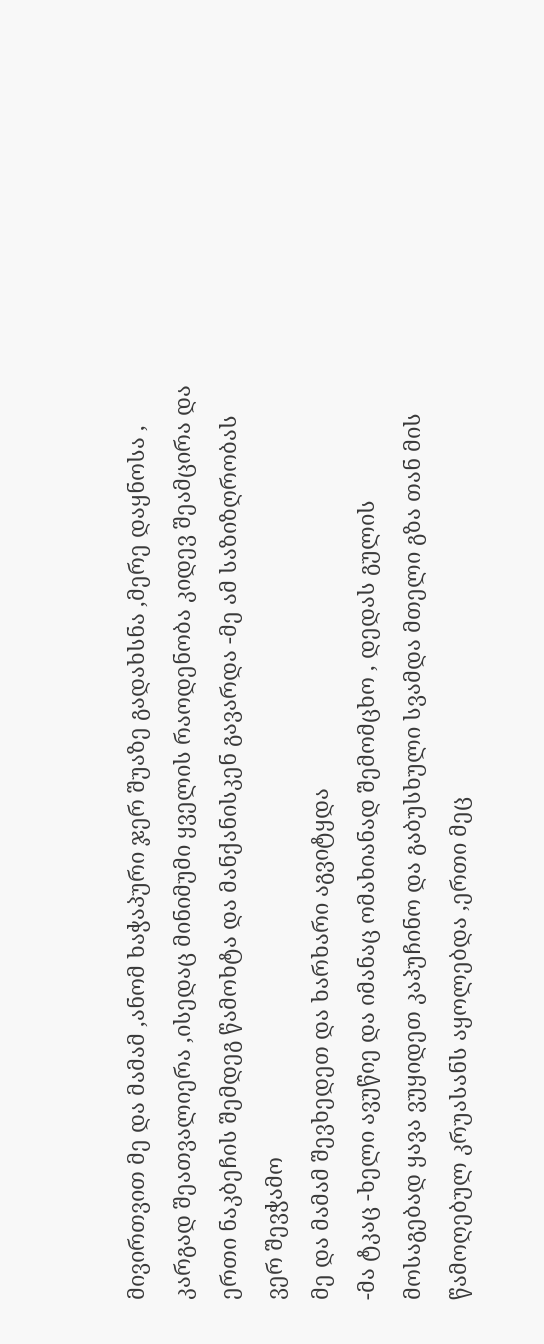მივირთვით მე და მამამ ,ანომ ხაჭაპური ჯერ შუაზე გადახსნა ,მერე დაყნოსა , კარგად შეათვალიერა ,ისედაც მინიმუმი ყველის რაოდენობა კიდევ შეამცირა და ერთი ნაკბეჩის შემდეგ წამოხტა და მანქანისკენ გავარდა -მე ამ საზიზღრობას ვერ შევჭამო
მე და მამამ შევხედეთ და ხარხარი აგვიტყდა
-მა ტკაც -ხელი ავუწიე და იმანაც ომახიანად შემომცხო , დედას გულის მოსაგებად ყავა ვუყიდეთ კაპუჩინო და გაბუსხული სვამდა მთელი გზა თან მის წამოღებულ კრუასანს აყოლებდა ,ერთი მეც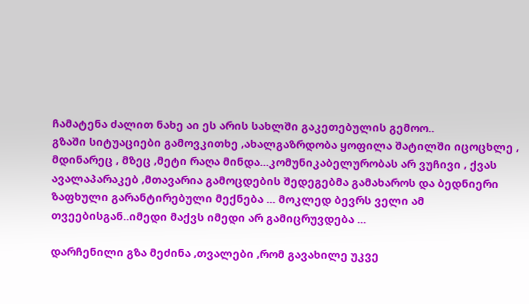ჩამატენა ძალით ნახე აი ეს არის სახლში გაკეთებულის გემოო..
გზაში სიტუაციები გამოვკითხე ,ახალგაზრდობა ყოფილა შატილში იცოცხლე , მდინარეც , მზეც ,მეტი რაღა მინდა...კომუნიკაბელურობას არ ვუჩივი , ქვას ავალაპარაკებ ,მთავარია გამოცდების შედეგებმა გამახაროს და ბედნიერი ზაფხული გარანტირებული მექნება ... მოკლედ ბევრს ველი ამ თვეებისგან..იმედი მაქვს იმედი არ გამიცრუვდება ...

დარჩენილი გზა მეძინა ,თვალები ,რომ გავახილე უკვე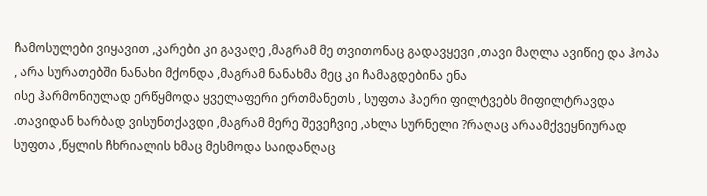ჩამოსულები ვიყავით ,კარები კი გავაღე ,მაგრამ მე თვითონაც გადავყევი ,თავი მაღლა ავიწიე და ჰოპა , არა სურათებში ნანახი მქონდა ,მაგრამ ნანახმა მეც კი ჩამაგდებინა ენა
ისე ჰარმონიულად ერწყმოდა ყველაფერი ერთმანეთს , სუფთა ჰაერი ფილტვებს მიფილტრავდა .თავიდან ხარბად ვისუნთქავდი ,მაგრამ მერე შევეჩვიე ,ახლა სურნელი ?რაღაც არაამქვეყნიურად სუფთა ,წყლის ჩხრიალის ხმაც მესმოდა საიდანღაც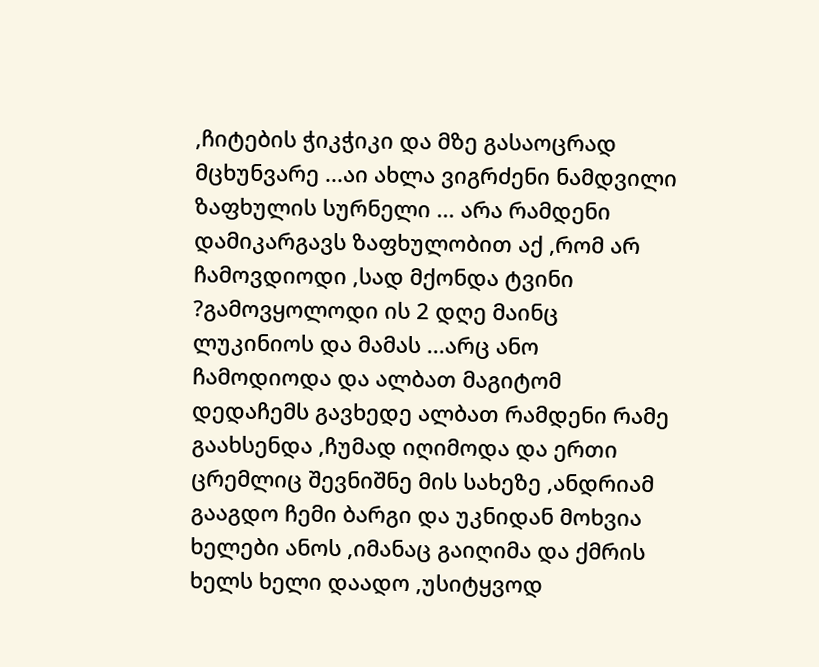,ჩიტების ჭიკჭიკი და მზე გასაოცრად მცხუნვარე ...აი ახლა ვიგრძენი ნამდვილი ზაფხულის სურნელი ... არა რამდენი დამიკარგავს ზაფხულობით აქ ,რომ არ ჩამოვდიოდი ,სად მქონდა ტვინი ?გამოვყოლოდი ის 2 დღე მაინც ლუკინიოს და მამას ...არც ანო ჩამოდიოდა და ალბათ მაგიტომ
დედაჩემს გავხედე ალბათ რამდენი რამე გაახსენდა ,ჩუმად იღიმოდა და ერთი ცრემლიც შევნიშნე მის სახეზე ,ანდრიამ გააგდო ჩემი ბარგი და უკნიდან მოხვია ხელები ანოს ,იმანაც გაიღიმა და ქმრის ხელს ხელი დაადო ,უსიტყვოდ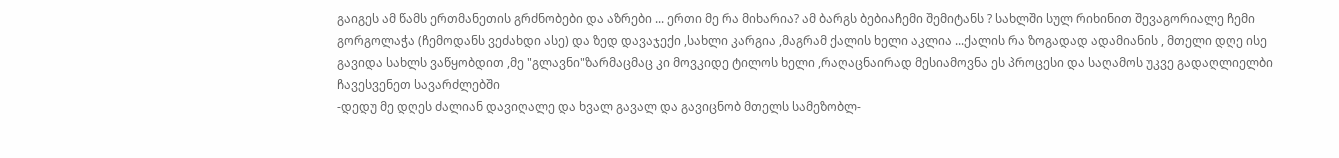გაიგეს ამ წამს ერთმანეთის გრძნობები და აზრები ... ერთი მე რა მიხარია? ამ ბარგს ბებიაჩემი შემიტანს ? სახლში სულ რიხინით შევაგორიალე ჩემი გორგოლაჭა (ჩემოდანს ვეძახდი ასე) და ზედ დავაჯექი ,სახლი კარგია ,მაგრამ ქალის ხელი აკლია ...ქალის რა ზოგადად ადამიანის , მთელი დღე ისე გავიდა სახლს ვაწყობდით ,მე "გლავნი"ზარმაცმაც კი მოვკიდე ტილოს ხელი ,რაღაცნაირად მესიამოვნა ეს პროცესი და საღამოს უკვე გადაღლიელბი ჩავესვენეთ სავარძლებში
-დედუ მე დღეს ძალიან დავიღალე და ხვალ გავალ და გავიცნობ მთელს სამეზობლ-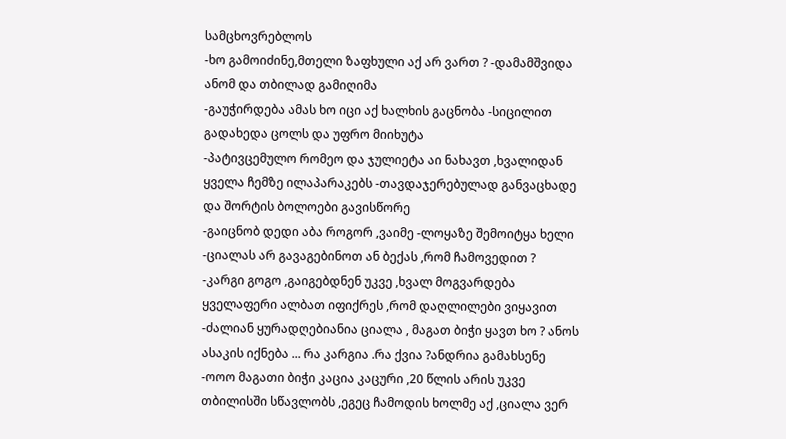სამცხოვრებლოს
-ხო გამოიძინე,მთელი ზაფხული აქ არ ვართ ? -დამამშვიდა ანომ და თბილად გამიღიმა
-გაუჭირდება ამას ხო იცი აქ ხალხის გაცნობა -სიცილით გადახედა ცოლს და უფრო მიიხუტა
-პატივცემულო რომეო და ჯულიეტა აი ნახავთ ,ხვალიდან ყველა ჩემზე ილაპარაკებს -თავდაჯერებულად განვაცხადე და შორტის ბოლოები გავისწორე
-გაიცნობ დედი აბა როგორ ,ვაიმე -ლოყაზე შემოიტყა ხელი -ციალას არ გავაგებინოთ ან ბექას ,რომ ჩამოვედით ?
-კარგი გოგო ,გაიგებდნენ უკვე ,ხვალ მოგვარდება ყველაფერი ალბათ იფიქრეს ,რომ დაღლილები ვიყავით
-ძალიან ყურადღებიანია ციალა , მაგათ ბიჭი ყავთ ხო ? ანოს ასაკის იქნება ... რა კარგია .რა ქვია ?ანდრია გამახსენე
-ოოო მაგათი ბიჭი კაცია კაცური ,20 წლის არის უკვე თბილისში სწავლობს ,ეგეც ჩამოდის ხოლმე აქ ,ციალა ვერ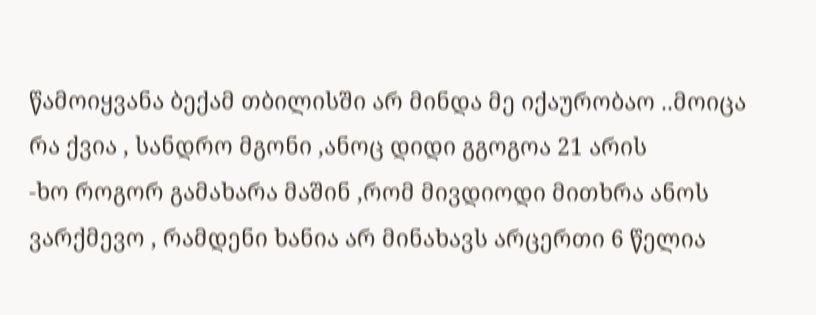წამოიყვანა ბექამ თბილისში არ მინდა მე იქაურობაო ..მოიცა რა ქვია , სანდრო მგონი ,ანოც დიდი გგოგოა 21 არის
-ხო როგორ გამახარა მაშინ ,რომ მივდიოდი მითხრა ანოს ვარქმევო , რამდენი ხანია არ მინახავს არცერთი 6 წელია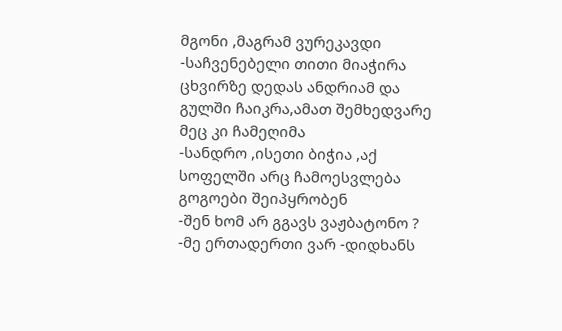მგონი ,მაგრამ ვურეკავდი -საჩვენებელი თითი მიაჭირა ცხვირზე დედას ანდრიამ და გულში ჩაიკრა,ამათ შემხედვარე მეც კი ჩამეღიმა
-სანდრო ,ისეთი ბიჭია ,აქ სოფელში არც ჩამოესვლება გოგოები შეიპყრობენ
-შენ ხომ არ გგავს ვაჟბატონო ?
-მე ერთადერთი ვარ -დიდხანს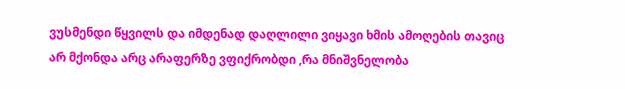ვუსმენდი წყვილს და იმდენად დაღლილი ვიყავი ხმის ამოღების თავიც არ მქონდა არც არაფერზე ვფიქრობდი ,რა მნიშვნელობა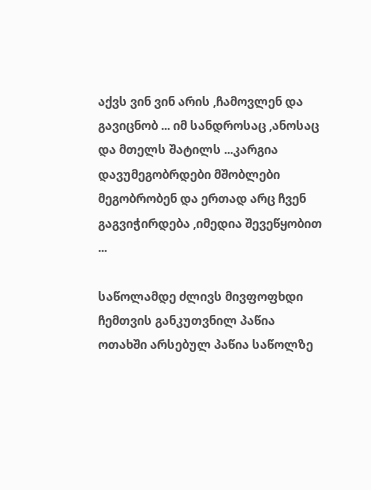აქვს ვინ ვინ არის ,ჩამოვლენ და გავიცნობ ... იმ სანდროსაც ,ანოსაც და მთელს შატილს ...კარგია დავუმეგობრდები მშობლები მეგობრობენ და ერთად არც ჩვენ გაგვიჭირდება ,იმედია შევეწყობით ...

საწოლამდე ძლივს მივფოფხდი ჩემთვის განკუთვნილ პაწია ოთახში არსებულ პაწია საწოლზე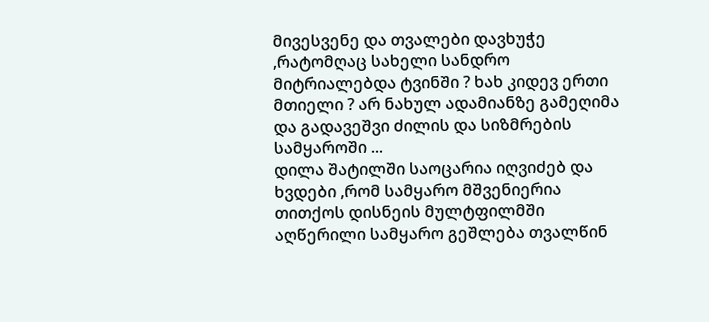მივესვენე და თვალები დავხუჭე ,რატომღაც სახელი სანდრო მიტრიალებდა ტვინში ? ხახ კიდევ ერთი მთიელი ? არ ნახულ ადამიანზე გამეღიმა და გადავეშვი ძილის და სიზმრების სამყაროში ...
დილა შატილში საოცარია იღვიძებ და ხვდები ,რომ სამყარო მშვენიერია თითქოს დისნეის მულტფილმში აღწერილი სამყარო გეშლება თვალწინ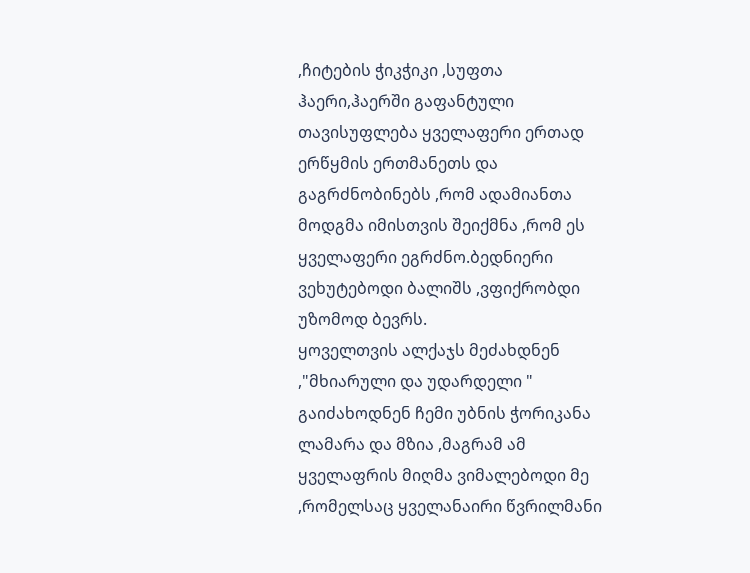,ჩიტების ჭიკჭიკი ,სუფთა ჰაერი,ჰაერში გაფანტული თავისუფლება ყველაფერი ერთად ერწყმის ერთმანეთს და გაგრძნობინებს ,რომ ადამიანთა მოდგმა იმისთვის შეიქმნა ,რომ ეს ყველაფერი ეგრძნო.ბედნიერი ვეხუტებოდი ბალიშს ,ვფიქრობდი უზომოდ ბევრს.
ყოველთვის ალქაჯს მეძახდნენ ,"მხიარული და უდარდელი " გაიძახოდნენ ჩემი უბნის ჭორიკანა ლამარა და მზია ,მაგრამ ამ ყველაფრის მიღმა ვიმალებოდი მე ,რომელსაც ყველანაირი წვრილმანი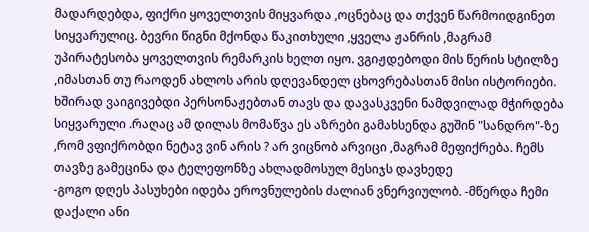მადარდებდა, ფიქრი ყოველთვის მიყვარდა ,ოცნებაც და თქვენ წარმოიდგინეთ სიყვარულიც. ბევრი წიგნი მქონდა წაკითხული ,ყველა ჟანრის ,მაგრამ უპირატესობა ყოველთვის რემარკის ხელთ იყო. ვგიჟდებოდი მის წერის სტილზე ,იმასთან თუ რაოდენ ახლოს არის დღევანდელ ცხოვრებასთან მისი ისტორიები. ხშირად ვაიგივებდი პერსონაჟებთან თავს და დავასკვენი ნამდვილად მჭირდება სიყვარული .რაღაც ამ დილას მომაწვა ეს აზრები გამახსენდა გუშინ "სანდრო"-ზე ,რომ ვფიქრობდი ნეტავ ვინ არის ? არ ვიცნობ არვიცი ,მაგრამ მეფიქრება. ჩემს თავზე გამეცინა და ტელეფონზე ახლადმოსულ მესიჯს დავხედე
-გოგო დღეს პასუხები იდება ეროვნულების ძალიან ვნერვიულობ. -მწერდა ჩემი დაქალი ანი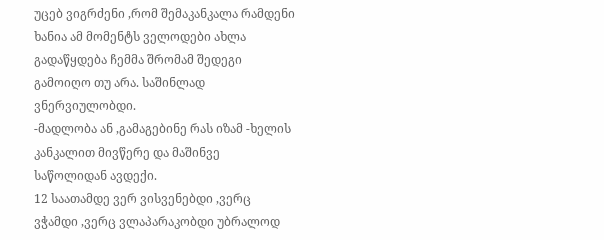უცებ ვიგრძენი ,რომ შემაკანკალა რამდენი ხანია ამ მომენტს ველოდები ახლა გადაწყდება ჩემმა შრომამ შედეგი გამოიღო თუ არა. საშინლად ვნერვიულობდი.
-მადლობა ან ,გამაგებინე რას იზამ -ხელის კანკალით მივწერე და მაშინვე საწოლიდან ავდექი.
12 საათამდე ვერ ვისვენებდი ,ვერც ვჭამდი ,ვერც ვლაპარაკობდი უბრალოდ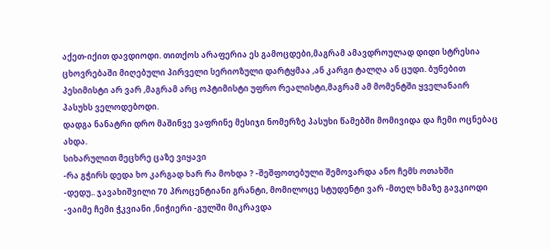აქეთ-იქით დავდიოდი. თითქოს არაფერია ეს გამოცდები,მაგრამ ამავდროულად დიდი სტრესია ცხოვრებაში მიღებული პირველი სერიოზული დარტყმაა ,ან კარგი ტალღა ან ცუდი. ბუნებით პესიმისტი არ ვარ ,მაგრამ არც ოპტიმისტი უფრო რეალისტი,მაგრამ ამ მომენტში ყველანაირ პასუხს ველოდებოდი.
დადგა ნანატრი დრო მაშინვე ვაფრინე მესიჯი ნომერზე პასუხი წამებში მომივიდა და ჩემი ოცნებაც ახდა.
სიხარულით მეცხრე ცაზე ვიყავი
-რა გჭირს დედა ხო კარგად ხარ რა მოხდა ? -შეშფოთებული შემოვარდა ანო ჩემს ოთახში
-დედუ.. ჯავახიშვილი 70 პროცენტიანი გრანტი, მომილოცე სტუდენტი ვარ -მთელ ხმაზე გავკიოდი
-ვაიმე ჩემი ჭკვიანი ,ნიჭიერი -გულში მიკრავდა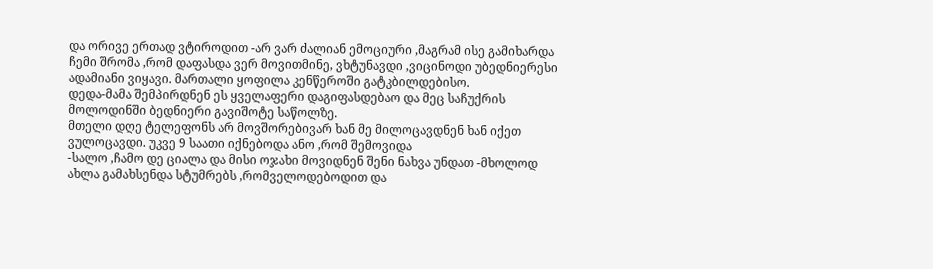და ორივე ერთად ვტიროდით -არ ვარ ძალიან ემოციური ,მაგრამ ისე გამიხარდა ჩემი შრომა ,რომ დაფასდა ვერ მოვითმინე, ვხტუნავდი ,ვიცინოდი უბედნიერესი ადამიანი ვიყავი. მართალი ყოფილა კენწეროში გატკბილდებისო.
დედა-მამა შემპირდნენ ეს ყველაფერი დაგიფასდებაო და მეც საჩუქრის მოლოდინში ბედნიერი გავიშოტე საწოლზე.
მთელი დღე ტელეფონს არ მოვშორებივარ ხან მე მილოცავდნენ ხან იქეთ ვულოცავდი. უკვე 9 საათი იქნებოდა ანო ,რომ შემოვიდა
-სალო ,ჩამო დე ციალა და მისი ოჯახი მოვიდნენ შენი ნახვა უნდათ -მხოლოდ ახლა გამახსენდა სტუმრებს ,რომველოდებოდით და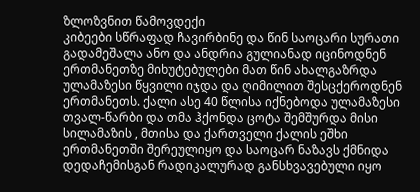ზლოზვნით წამოვდექი
კიბეები სწრაფად ჩავირბინე და წინ საოცარი სურათი გადამეშალა ანო და ანდრია გულიანად იცინოდნენ ერთმანეთზე მიხუტებულები მათ წინ ახალგაზრდა ულამაზესი წყვილი იჯდა და ღიმილით შესცქეროდნენ ერთმანეთს. ქალი ასე 40 წლისა იქნებოდა ულამაზესი თვალ-წარბი და თმა ჰქონდა ცოტა შემშურდა მისი სილამაზის , მთისა და ქართველი ქალის ეშხი ერთმანეთში შერეულიყო და საოცარ ნაზავს ქმნიდა დედაჩემისგან რადიკალურად განსხვავებული იყო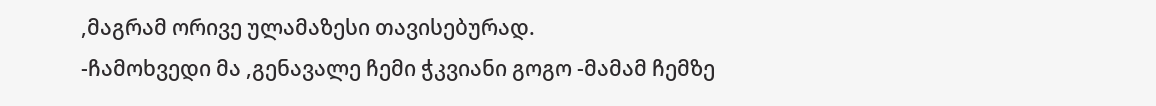,მაგრამ ორივე ულამაზესი თავისებურად.
-ჩამოხვედი მა ,გენავალე ჩემი ჭკვიანი გოგო -მამამ ჩემზე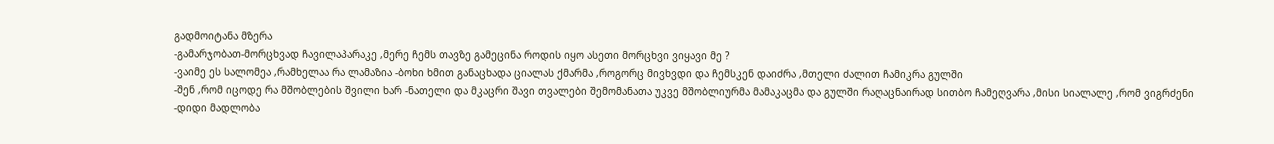გადმოიტანა მზერა
-გამარჯობათ-მორცხვად ჩავილაპარაკე ,მერე ჩემს თავზე გამეცინა როდის იყო ასეთი მორცხვი ვიყავი მე ?
-ვაიმე ეს სალომეა ,რამხელაა რა ლამაზია -ბოხი ხმით განაცხადა ციალას ქმარმა ,როგორც მივხვდი და ჩემსკენ დაიძრა ,მთელი ძალით ჩამიკრა გულში
-შენ ,რომ იცოდე რა მშობლების შვილი ხარ -ნათელი და მკაცრი შავი თვალები შემომანათა უკვე მშობლიურმა მამაკაცმა და გულში რაღაცნაირად სითბო ჩამეღვარა ,მისი სიალალე ,რომ ვიგრძენი
-დიდი მადლობა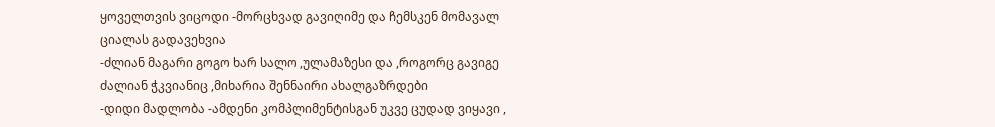ყოველთვის ვიცოდი -მორცხვად გავიღიმე და ჩემსკენ მომავალ ციალას გადავეხვია
-ძლიან მაგარი გოგო ხარ სალო ,ულამაზესი და ,როგორც გავიგე ძალიან ჭკვიანიც ,მიხარია შენნაირი ახალგაზრდები
-დიდი მადლობა -ამდენი კომპლიმენტისგან უკვე ცუდად ვიყავი ,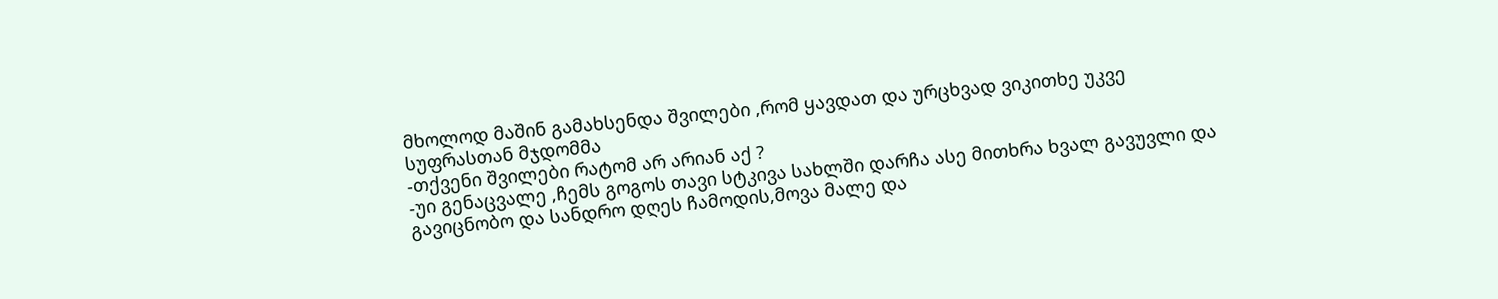მხოლოდ მაშინ გამახსენდა შვილები ,რომ ყავდათ და ურცხვად ვიკითხე უკვე სუფრასთან მჯდომმა
-თქვენი შვილები რატომ არ არიან აქ ?
-უი გენაცვალე ,ჩემს გოგოს თავი სტკივა სახლში დარჩა ასე მითხრა ხვალ გავუვლი და გავიცნობო და სანდრო დღეს ჩამოდის,მოვა მალე და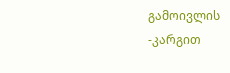გამოივლის
-კარგით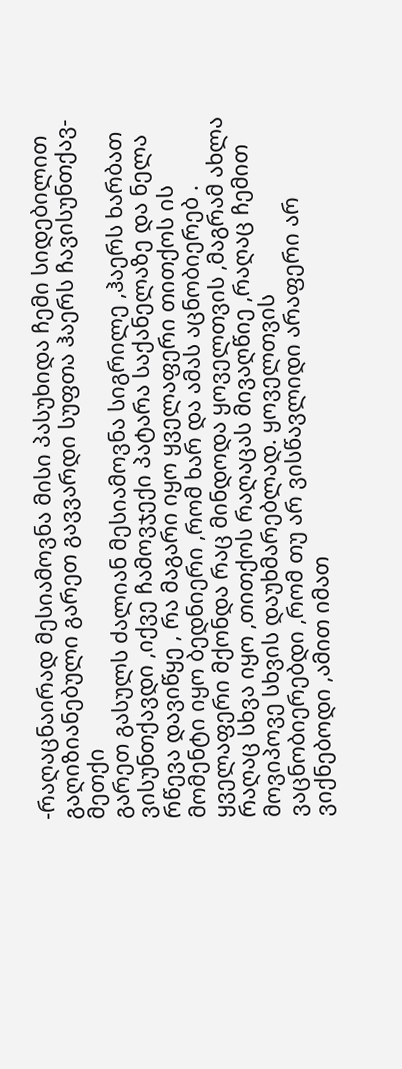-რაღაცნაირად მესიამოვნა მისი პასუხიდა ჩემი სიდებილით გაღიზიანებული გარეთ გავვარდი სუფთა ჰაერს ჩავისუნთქავ-მეთქი
გარეთ გასულს ძალიან მესიამოვნა სიგრილე ,ჰაერს ხარბათ ვისუნთქავდი ,იქვე ჩამოვჯექი პატარა საქანელაზე და ნელა რწევა დავიწყე , რა მაგარი იყო ყველაფერი თითქოს ის მომენტი იყო ბედნიერი ,რომ ხარ და ამას აცნობიერებ . ყველაფერი მქონდა რაც მინდოდა ყოველთვის ,მაგრამ ახლა რაღაც სხვა იყო ,თითქოს რაღაცას მივაღწიე ,რაღაც ჩემით მოვიპოვე სხვის დაუხმარებლად. ყოველთვის ვაცნობიერებდი ,რომ თუ არ ვისწავლიდი არაფერი არ ვიქნებოდი ,ამით იმათ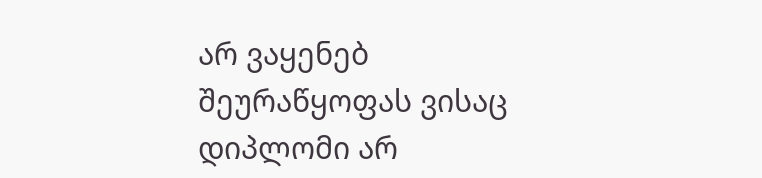არ ვაყენებ შეურაწყოფას ვისაც დიპლომი არ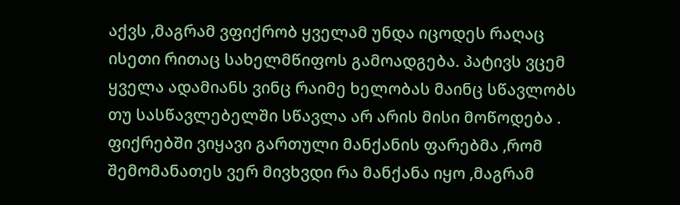აქვს ,მაგრამ ვფიქრობ ყველამ უნდა იცოდეს რაღაც ისეთი რითაც სახელმწიფოს გამოადგება. პატივს ვცემ ყველა ადამიანს ვინც რაიმე ხელობას მაინც სწავლობს თუ სასწავლებელში სწავლა არ არის მისი მოწოდება .
ფიქრებში ვიყავი გართული მანქანის ფარებმა ,რომ შემომანათეს ვერ მივხვდი რა მანქანა იყო ,მაგრამ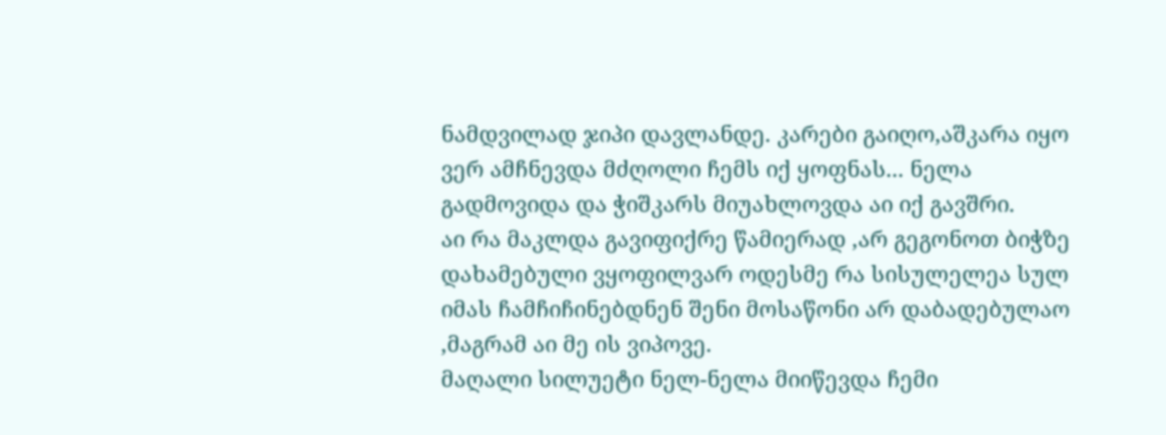ნამდვილად ჯიპი დავლანდე. კარები გაიღო,აშკარა იყო ვერ ამჩნევდა მძღოლი ჩემს იქ ყოფნას... ნელა გადმოვიდა და ჭიშკარს მიუახლოვდა აი იქ გავშრი.
აი რა მაკლდა გავიფიქრე წამიერად ,არ გეგონოთ ბიჭზე დახამებული ვყოფილვარ ოდესმე რა სისულელეა სულ იმას ჩამჩიჩინებდნენ შენი მოსაწონი არ დაბადებულაო ,მაგრამ აი მე ის ვიპოვე.
მაღალი სილუეტი ნელ-ნელა მიიწევდა ჩემი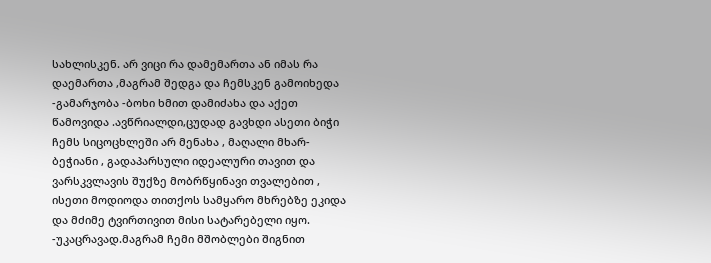სახლისკენ. არ ვიცი რა დამემართა ან იმას რა დაემართა ,მაგრამ შედგა და ჩემსკენ გამოიხედა
-გამარჯობა -ბოხი ხმით დამიძახა და აქეთ წამოვიდა .ავწრიალდი,ცუდად გავხდი ასეთი ბიჭი ჩემს სიცოცხლეში არ მენახა , მაღალი მხარ-ბეჭიანი , გადაპარსული იდეალური თავით და ვარსკვლავის შუქზე მობრწყინავი თვალებით , ისეთი მოდიოდა თითქოს სამყარო მხრებზე ეკიდა და მძიმე ტვირთივით მისი სატარებელი იყო.
-უკაცრავად.მაგრამ ჩემი მშობლები შიგნით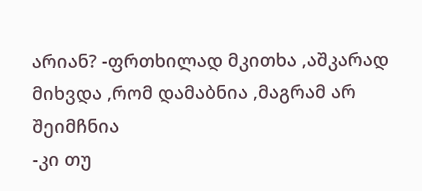არიან? -ფრთხილად მკითხა ,აშკარად მიხვდა ,რომ დამაბნია ,მაგრამ არ შეიმჩნია
-კი თუ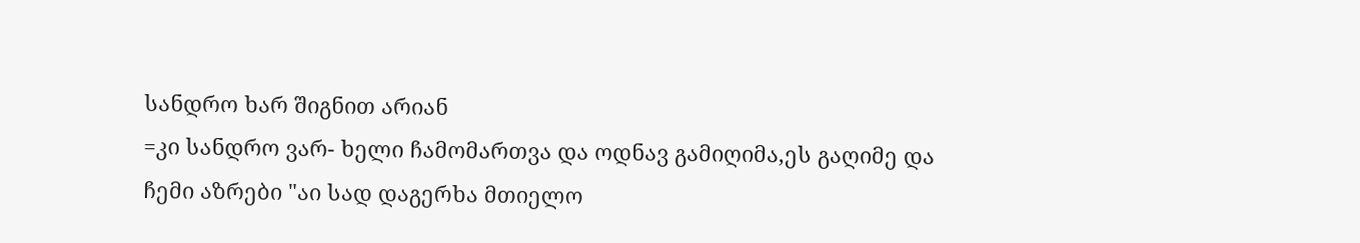სანდრო ხარ შიგნით არიან
=კი სანდრო ვარ- ხელი ჩამომართვა და ოდნავ გამიღიმა,ეს გაღიმე და ჩემი აზრები "აი სად დაგერხა მთიელო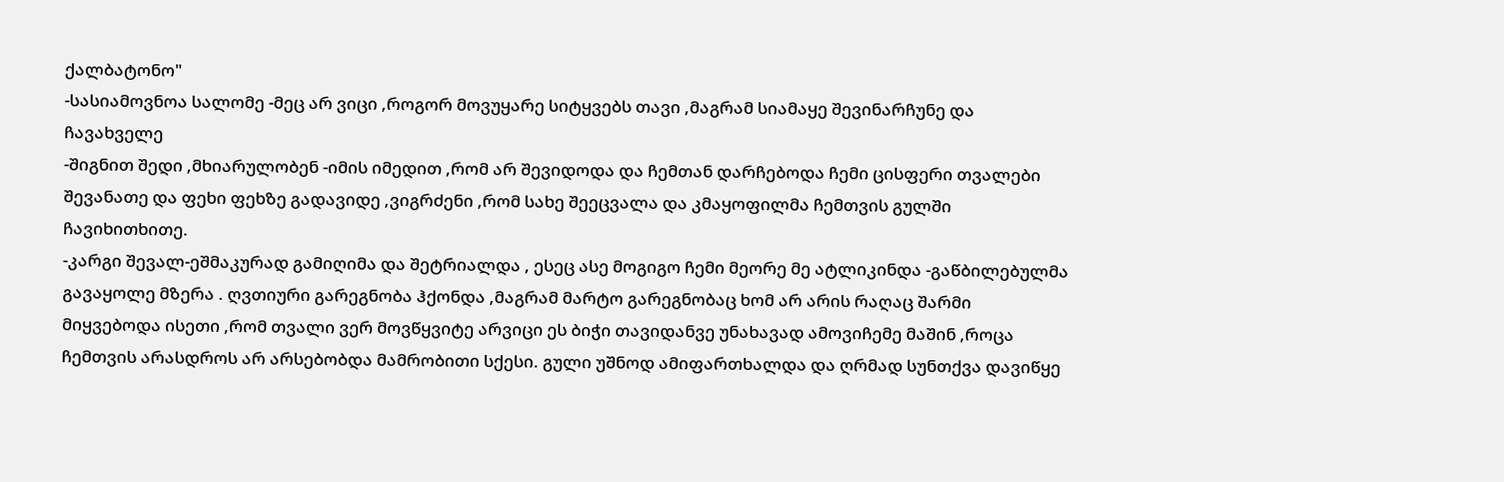ქალბატონო"
-სასიამოვნოა სალომე -მეც არ ვიცი ,როგორ მოვუყარე სიტყვებს თავი ,მაგრამ სიამაყე შევინარჩუნე და ჩავახველე
-შიგნით შედი ,მხიარულობენ -იმის იმედით ,რომ არ შევიდოდა და ჩემთან დარჩებოდა ჩემი ცისფერი თვალები შევანათე და ფეხი ფეხზე გადავიდე ,ვიგრძენი ,რომ სახე შეეცვალა და კმაყოფილმა ჩემთვის გულში ჩავიხითხითე.
-კარგი შევალ-ეშმაკურად გამიღიმა და შეტრიალდა , ესეც ასე მოგიგო ჩემი მეორე მე ატლიკინდა -გაწბილებულმა გავაყოლე მზერა . ღვთიური გარეგნობა ჰქონდა ,მაგრამ მარტო გარეგნობაც ხომ არ არის რაღაც შარმი მიყვებოდა ისეთი ,რომ თვალი ვერ მოვწყვიტე არვიცი ეს ბიჭი თავიდანვე უნახავად ამოვიჩემე მაშინ ,როცა ჩემთვის არასდროს არ არსებობდა მამრობითი სქესი. გული უშნოდ ამიფართხალდა და ღრმად სუნთქვა დავიწყე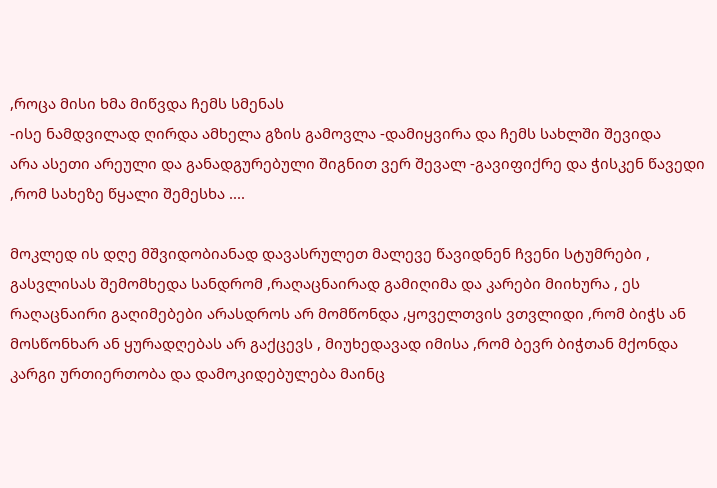,როცა მისი ხმა მიწვდა ჩემს სმენას
-ისე ნამდვილად ღირდა ამხელა გზის გამოვლა -დამიყვირა და ჩემს სახლში შევიდა
არა ასეთი არეული და განადგურებული შიგნით ვერ შევალ -გავიფიქრე და ჭისკენ წავედი ,რომ სახეზე წყალი შემესხა ....

მოკლედ ის დღე მშვიდობიანად დავასრულეთ მალევე წავიდნენ ჩვენი სტუმრები , გასვლისას შემომხედა სანდრომ ,რაღაცნაირად გამიღიმა და კარები მიიხურა , ეს რაღაცნაირი გაღიმებები არასდროს არ მომწონდა ,ყოველთვის ვთვლიდი ,რომ ბიჭს ან მოსწონხარ ან ყურადღებას არ გაქცევს , მიუხედავად იმისა ,რომ ბევრ ბიჭთან მქონდა კარგი ურთიერთობა და დამოკიდებულება მაინც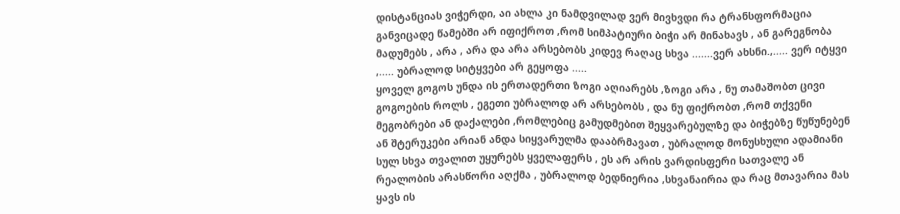დისტანციას ვიჭერდი, აი ახლა კი ნამდვილად ვერ მივხვდი რა ტრანსფორმაცია განვიცადე წამებში არ იფიქროთ ,რომ სიმპატიური ბიჭი არ მინახავს , ან გარეგნობა მადუმებს , არა , არა და არა არსებობს კიდევ რაღაც სხვა .......ვერ ახსნი.,..... ვერ იტყვი ,..... უბრალოდ სიტყვები არ გეყოფა .....
ყოველ გოგოს უნდა ის ერთადერთი ზოგი აღიარებს ,ზოგი არა , ნუ თამაშობთ ცივი გოგოების როლს , ეგეთი უბრალოდ არ არსებობს , და ნუ ფიქრობთ ,რომ თქვენი მეგობრები ან დაქალები ,რომლებიც გამუდმებით შეყვარებულზე და ბიჭებზე წუწუნებენ ან შტერუკები არიან ანდა სიყვარულმა დააბრმავათ , უბრალოდ მონუსხული ადამიანი სულ სხვა თვალით უყურებს ყველაფერს , ეს არ არის ვარდისფერი სათვალე ან რეალობის არასწორი აღქმა , უბრალოდ ბედნიერია ,სხვანაირია და რაც მთავარია მას ყავს ის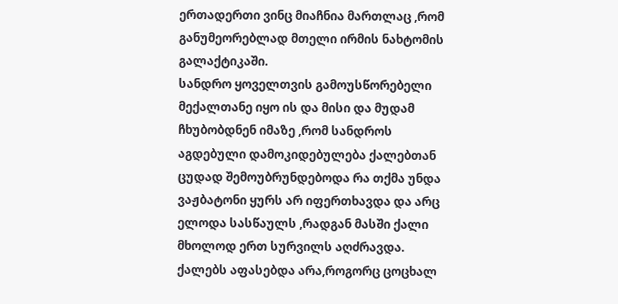ერთადერთი ვინც მიაჩნია მართლაც ,რომ განუმეორებლად მთელი ირმის ნახტომის გალაქტიკაში.
სანდრო ყოველთვის გამოუსწორებელი მექალთანე იყო ის და მისი და მუდამ ჩხუბობდნენ იმაზე ,რომ სანდროს აგდებული დამოკიდებულება ქალებთან ცუდად შემოუბრუნდებოდა რა თქმა უნდა ვაჟბატონი ყურს არ იფერთხავდა და არც ელოდა სასწაულს ,რადგან მასში ქალი მხოლოდ ერთ სურვილს აღძრავდა. ქალებს აფასებდა არა,როგორც ცოცხალ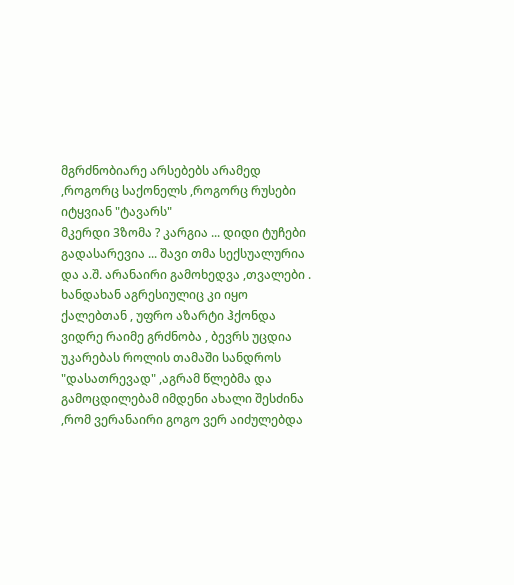მგრძნობიარე არსებებს არამედ ,როგორც საქონელს ,როგორც რუსები იტყვიან "ტავარს"
მკერდი 3ზომა ? კარგია ... დიდი ტუჩები გადასარევია ... შავი თმა სექსუალურია და ა.შ. არანაირი გამოხედვა ,თვალები . ხანდახან აგრესიულიც კი იყო ქალებთან , უფრო აზარტი ჰქონდა ვიდრე რაიმე გრძნობა , ბევრს უცდია უკარებას როლის თამაში სანდროს "დასათრევად" ,აგრამ წლებმა და გამოცდილებამ იმდენი ახალი შესძინა ,რომ ვერანაირი გოგო ვერ აიძულებდა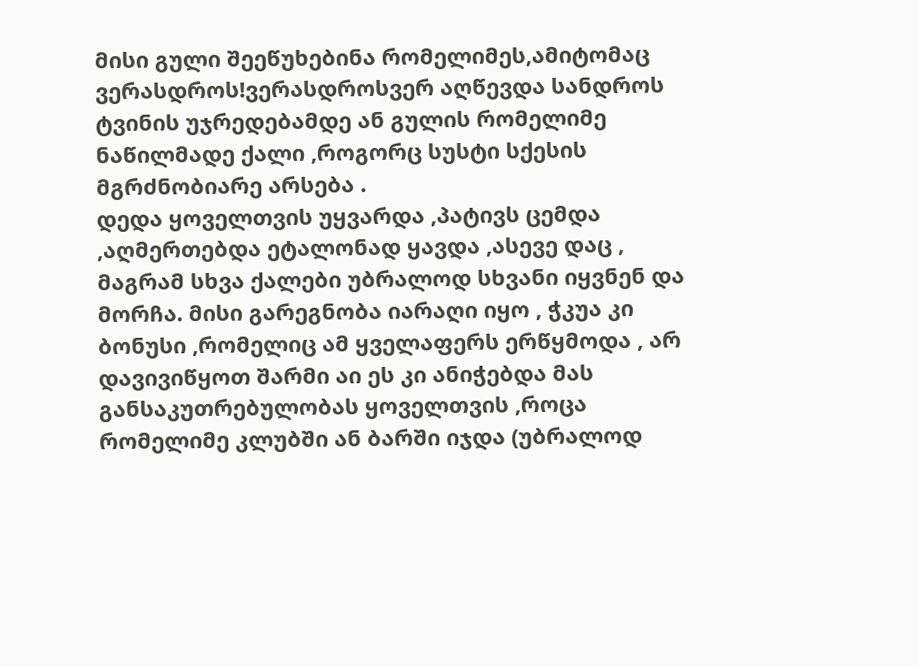მისი გული შეეწუხებინა რომელიმეს,ამიტომაც ვერასდროს!ვერასდროსვერ აღწევდა სანდროს ტვინის უჯრედებამდე ან გულის რომელიმე ნაწილმადე ქალი ,როგორც სუსტი სქესის მგრძნობიარე არსება .
დედა ყოველთვის უყვარდა ,პატივს ცემდა ,აღმერთებდა ეტალონად ყავდა ,ასევე დაც , მაგრამ სხვა ქალები უბრალოდ სხვანი იყვნენ და მორჩა. მისი გარეგნობა იარაღი იყო , ჭკუა კი ბონუსი ,რომელიც ამ ყველაფერს ერწყმოდა , არ დავივიწყოთ შარმი აი ეს კი ანიჭებდა მას განსაკუთრებულობას ყოველთვის ,როცა რომელიმე კლუბში ან ბარში იჯდა (უბრალოდ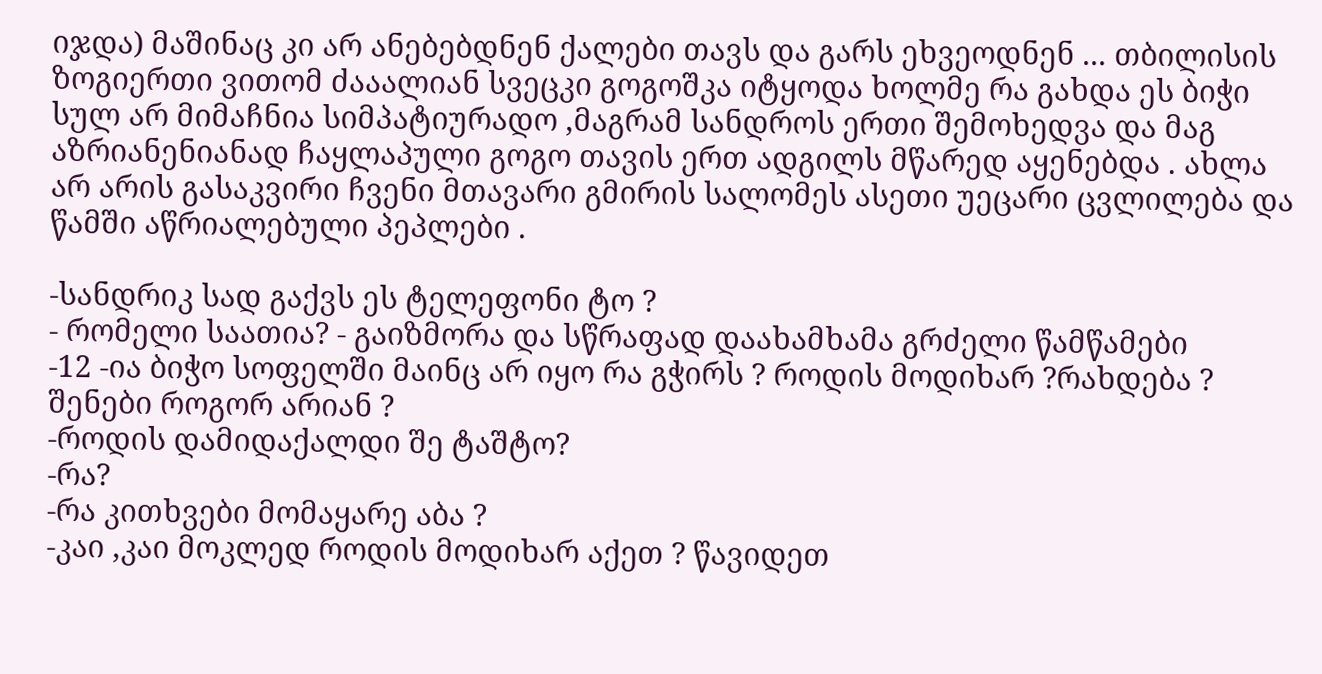იჯდა) მაშინაც კი არ ანებებდნენ ქალები თავს და გარს ეხვეოდნენ ... თბილისის ზოგიერთი ვითომ ძააალიან სვეცკი გოგოშკა იტყოდა ხოლმე რა გახდა ეს ბიჭი სულ არ მიმაჩნია სიმპატიურადო ,მაგრამ სანდროს ერთი შემოხედვა და მაგ აზრიანენიანად ჩაყლაპული გოგო თავის ერთ ადგილს მწარედ აყენებდა . ახლა არ არის გასაკვირი ჩვენი მთავარი გმირის სალომეს ასეთი უეცარი ცვლილება და წამში აწრიალებული პეპლები .

-სანდრიკ სად გაქვს ეს ტელეფონი ტო ?
- რომელი საათია? - გაიზმორა და სწრაფად დაახამხამა გრძელი წამწამები
-12 -ია ბიჭო სოფელში მაინც არ იყო რა გჭირს ? როდის მოდიხარ ?რახდება ? შენები როგორ არიან ?
-როდის დამიდაქალდი შე ტაშტო?
-რა?
-რა კითხვები მომაყარე აბა ?
-კაი ,კაი მოკლედ როდის მოდიხარ აქეთ ? წავიდეთ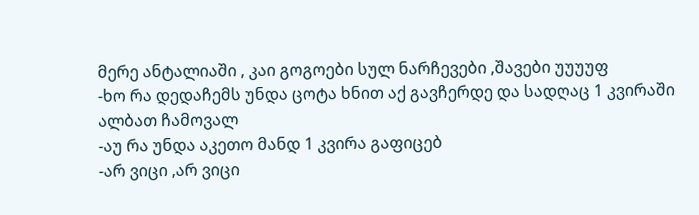მერე ანტალიაში , კაი გოგოები სულ ნარჩევები ,შავები უუუუფ
-ხო რა დედაჩემს უნდა ცოტა ხნით აქ გავჩერდე და სადღაც 1 კვირაში ალბათ ჩამოვალ
-აუ რა უნდა აკეთო მანდ 1 კვირა გაფიცებ
-არ ვიცი ,არ ვიცი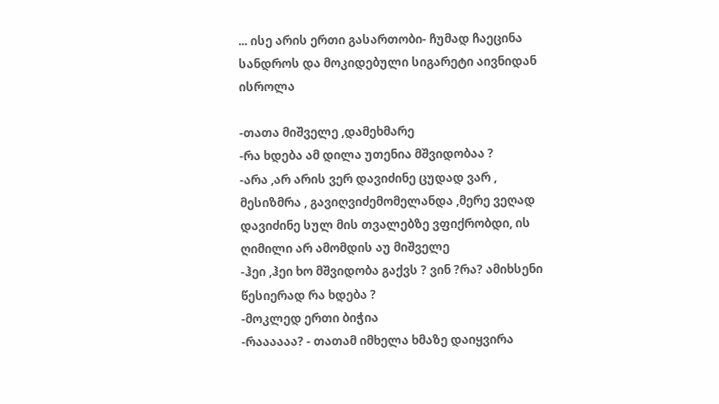... ისე არის ერთი გასართობი- ჩუმად ჩაეცინა სანდროს და მოკიდებული სიგარეტი აივნიდან ისროლა

-თათა მიშველე ,დამეხმარე
-რა ხდება ამ დილა უთენია მშვიდობაა ?
-არა ,არ არის ვერ დავიძინე ცუდად ვარ , მესიზმრა , გავიღვიძემომელანდა ,მერე ვეღად დავიძინე სულ მის თვალებზე ვფიქრობდი, ის ღიმილი არ ამომდის აუ მიშველე
-ჰეი ,ჰეი ხო მშვიდობა გაქვს ? ვინ ?რა? ამიხსენი წესიერად რა ხდება ?
-მოკლედ ერთი ბიჭია
-რაააააა? - თათამ იმხელა ხმაზე დაიყვირა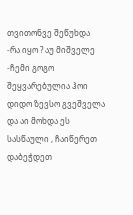თვითონვე შეწუხდა
-რა იყო ? აუ მიშველე
-ჩემი გოგო შეყვარებულია ჰოი დიდო ზევსო გვეშველა და აი მოხდა ეს სასწაული , ჩაიწერეთ დაბეჭდეთ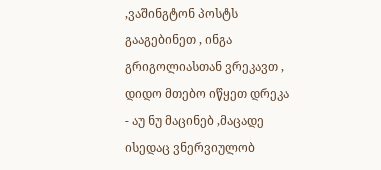,ვაშინგტონ პოსტს გააგებინეთ , ინგა გრიგოლიასთან ვრეკავთ , დიდო მთებო იწყეთ დრეკა
- აუ ნუ მაცინებ ,მაცადე ისედაც ვნერვიულობ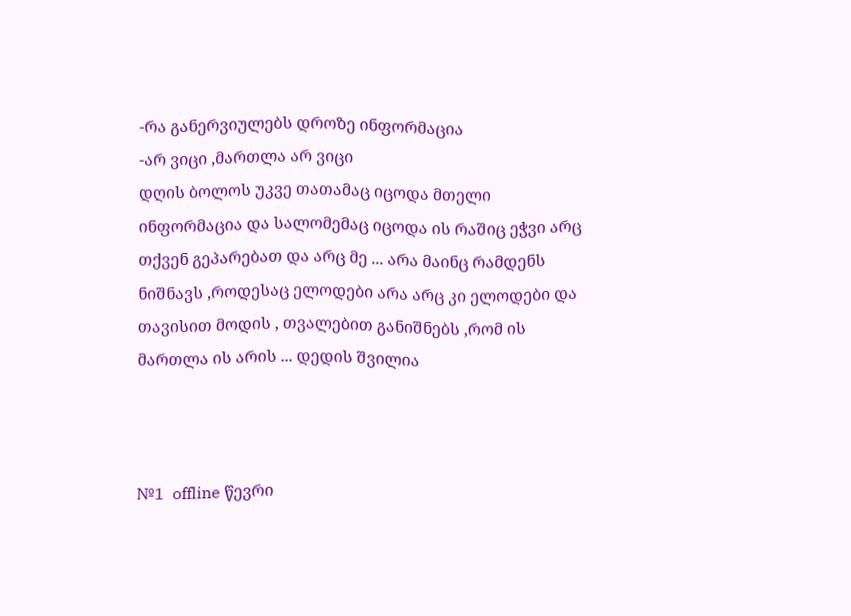-რა განერვიულებს დროზე ინფორმაცია
-არ ვიცი ,მართლა არ ვიცი
დღის ბოლოს უკვე თათამაც იცოდა მთელი ინფორმაცია და სალომემაც იცოდა ის რაშიც ეჭვი არც თქვენ გეპარებათ და არც მე ... არა მაინც რამდენს ნიშნავს ,როდესაც ელოდები არა არც კი ელოდები და თავისით მოდის , თვალებით განიშნებს ,რომ ის მართლა ის არის ... დედის შვილია



№1  offline წევრი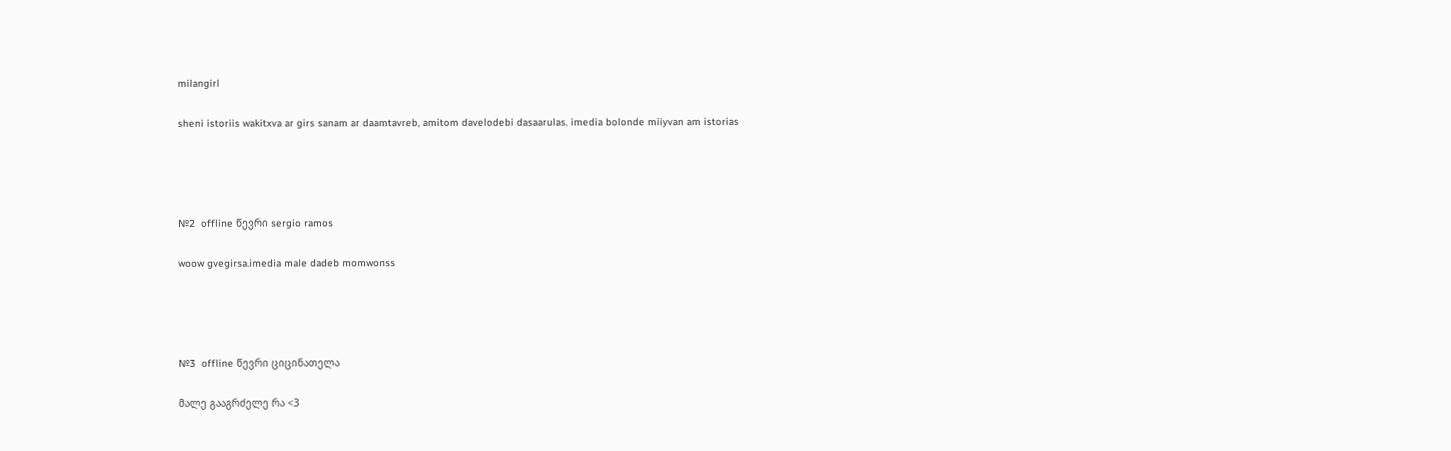milangirl

sheni istoriis wakitxva ar girs sanam ar daamtavreb, amitom davelodebi dasaarulas. imedia bolonde miiyvan am istorias




№2  offline წევრი sergio ramos

woow gvegirsa.imedia male dadeb momwonss




№3  offline წევრი ციცინათელა

მალე გააგრძელე რა <3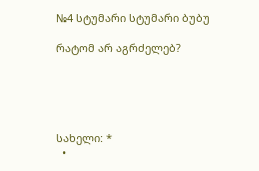№4 სტუმარი სტუმარი ბუბუ

რატომ არ აგრძელებ?





სახელი: *
  •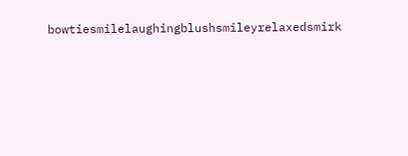bowtiesmilelaughingblushsmileyrelaxedsmirk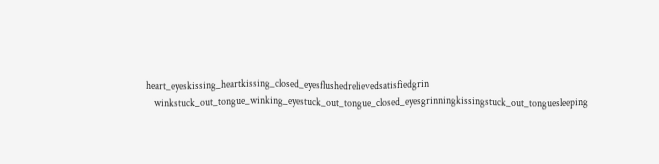heart_eyeskissing_heartkissing_closed_eyesflushedrelievedsatisfiedgrin
    winkstuck_out_tongue_winking_eyestuck_out_tongue_closed_eyesgrinningkissingstuck_out_tonguesleeping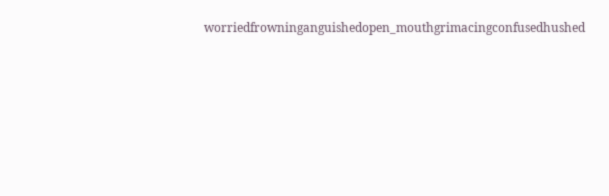worriedfrowninganguishedopen_mouthgrimacingconfusedhushed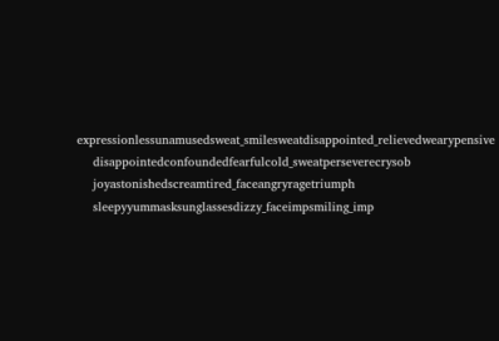expressionlessunamusedsweat_smilesweatdisappointed_relievedwearypensive
    disappointedconfoundedfearfulcold_sweatperseverecrysob
    joyastonishedscreamtired_faceangryragetriumph
    sleepyyummasksunglassesdizzy_faceimpsmiling_imp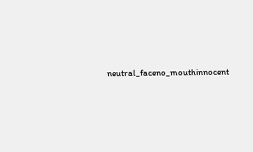neutral_faceno_mouthinnocent